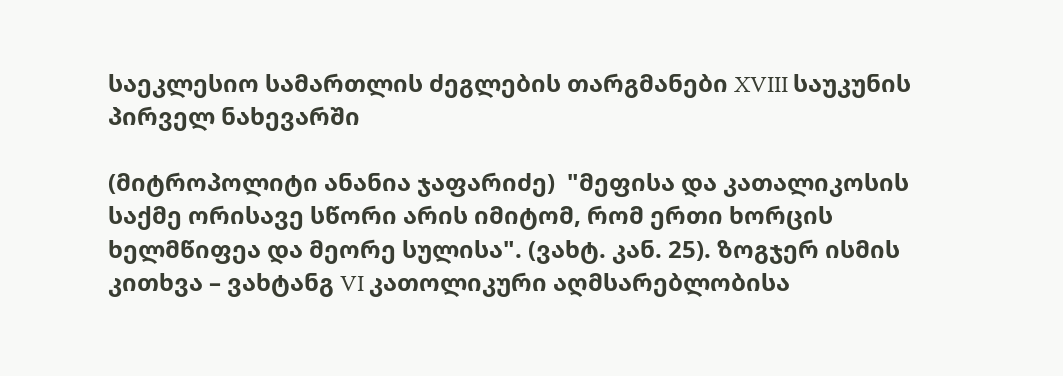საეკლესიო სამართლის ძეგლების თარგმანები XVIII საუკუნის პირველ ნახევარში

(მიტროპოლიტი ანანია ჯაფარიძე)  "მეფისა და კათალიკოსის საქმე ორისავე სწორი არის იმიტომ, რომ ერთი ხორცის ხელმწიფეა და მეორე სულისა". (ვახტ. კან. 25). ზოგჯერ ისმის კითხვა – ვახტანგ VI კათოლიკური აღმსარებლობისა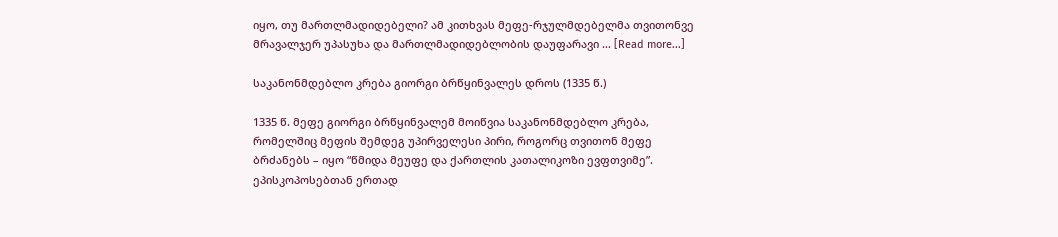იყო, თუ მართლმადიდებელი? ამ კითხვას მეფე-რჯულმდებელმა თვითონვე მრავალჯერ უპასუხა და მართლმადიდებლობის დაუფარავი … [Read more...]

საკანონმდებლო კრება გიორგი ბრწყინვალეს დროს (1335 წ.)

1335 წ. მეფე გიორგი ბრწყინვალემ მოიწვია საკანონმდებლო კრება, რომელშიც მეფის შემდეგ უპირველესი პირი, როგორც თვითონ მეფე ბრძანებს – იყო “წმიდა მეუფე და ქართლის კათალიკოზი ევფთვიმე”. ეპისკოპოსებთან ერთად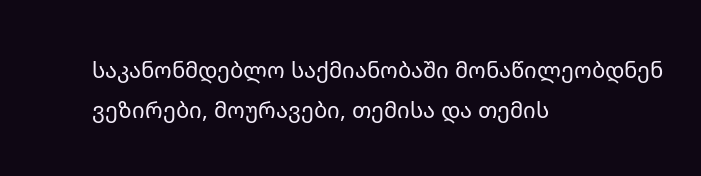საკანონმდებლო საქმიანობაში მონაწილეობდნენ ვეზირები, მოურავები, თემისა და თემის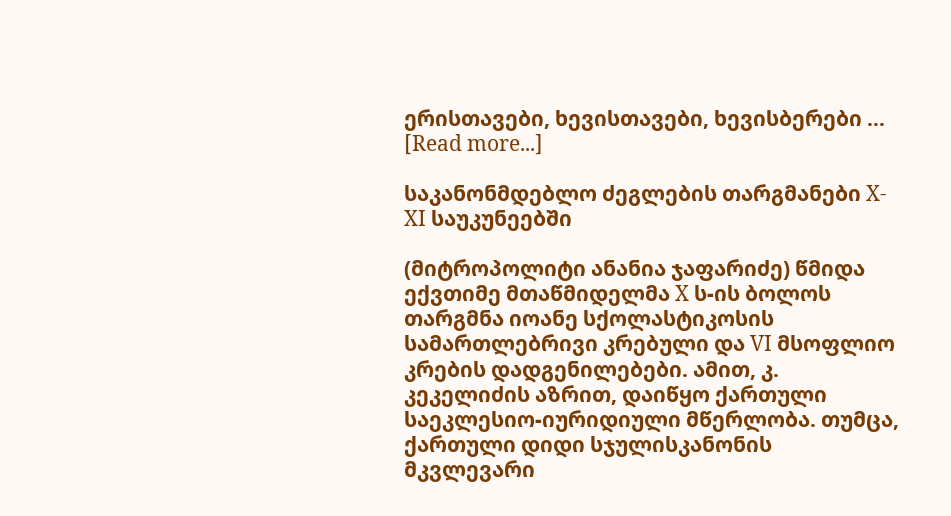ერისთავები, ხევისთავები, ხევისბერები … [Read more...]

საკანონმდებლო ძეგლების თარგმანები X-XI საუკუნეებში

(მიტროპოლიტი ანანია ჯაფარიძე) წმიდა ექვთიმე მთაწმიდელმა X ს-ის ბოლოს თარგმნა იოანე სქოლასტიკოსის სამართლებრივი კრებული და VI მსოფლიო კრების დადგენილებები. ამით, კ. კეკელიძის აზრით, დაიწყო ქართული საეკლესიო-იურიდიული მწერლობა. თუმცა, ქართული დიდი სჯულისკანონის მკვლევარი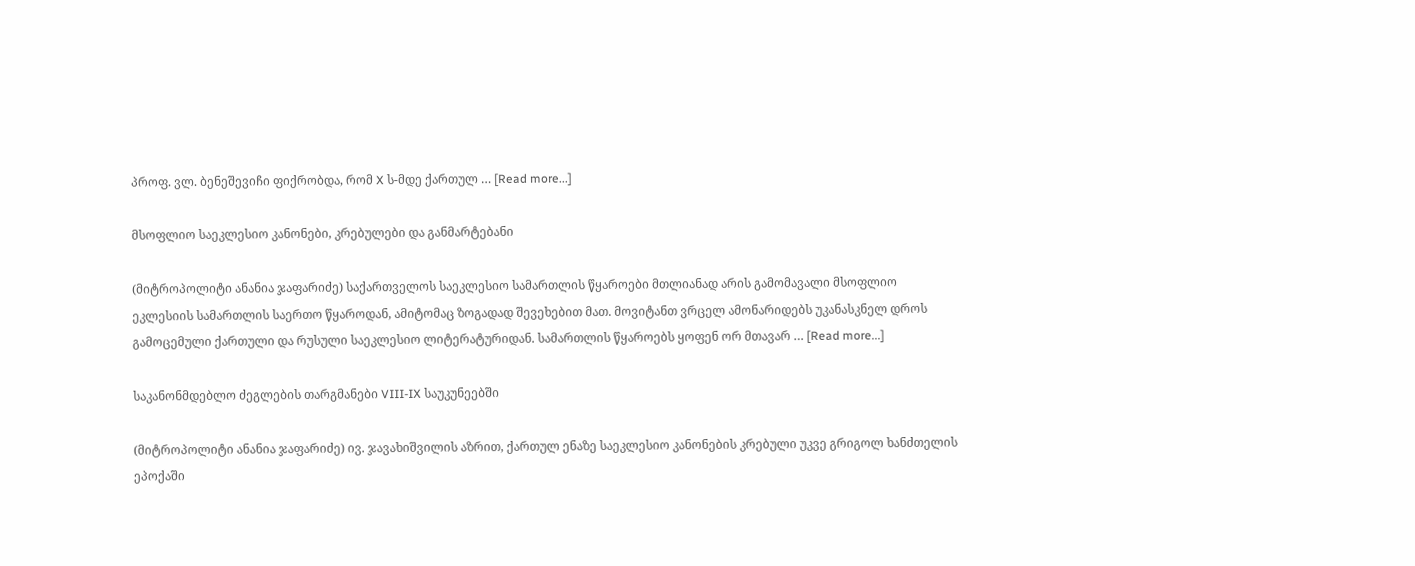პროფ. ვლ. ბენეშევიჩი ფიქრობდა, რომ X ს-მდე ქართულ … [Read more...]

მსოფლიო საეკლესიო კანონები, კრებულები და განმარტებანი

(მიტროპოლიტი ანანია ჯაფარიძე) საქართველოს საეკლესიო სამართლის წყაროები მთლიანად არის გამომავალი მსოფლიო ეკლესიის სამართლის საერთო წყაროდან, ამიტომაც ზოგადად შევეხებით მათ. მოვიტანთ ვრცელ ამონარიდებს უკანასკნელ დროს გამოცემული ქართული და რუსული საეკლესიო ლიტერატურიდან. სამართლის წყაროებს ყოფენ ორ მთავარ … [Read more...]

საკანონმდებლო ძეგლების თარგმანები VIII-IX საუკუნეებში

(მიტროპოლიტი ანანია ჯაფარიძე) ივ. ჯავახიშვილის აზრით, ქართულ ენაზე საეკლესიო კანონების კრებული უკვე გრიგოლ ხანძთელის ეპოქაში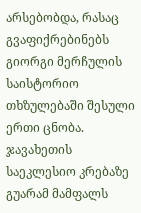არსებობდა, რასაც გვაფიქრებინებს გიორგი მერჩულის საისტორიო თხზულებაში შესული ერთი ცნობა. ჯავახეთის საეკლესიო კრებაზე გუარამ მამფალს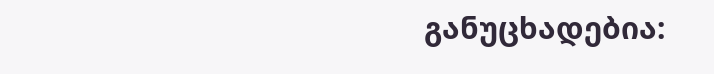განუცხადებია: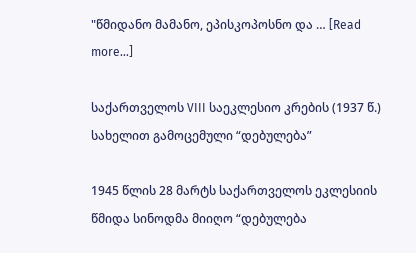"წმიდანო მამანო, ეპისკოპოსნო და … [Read more...]

საქართველოს VIII საეკლესიო კრების (1937 წ.) სახელით გამოცემული “დებულება”

1945 წლის 28 მარტს საქართველოს ეკლესიის წმიდა სინოდმა მიიღო “დებულება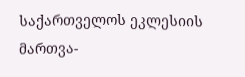საქართველოს ეკლესიის მართვა-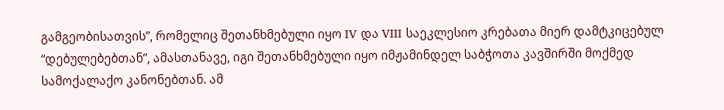გამგეობისათვის”, რომელიც შეთანხმებული იყო IV და VIII საეკლესიო კრებათა მიერ დამტკიცებულ “დებულებებთან”, ამასთანავე, იგი შეთანხმებული იყო იმჟამინდელ საბჭოთა კავშირში მოქმედ სამოქალაქო კანონებთან. ამ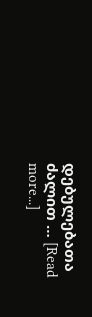დებულებათა ძალით … [Read more...]